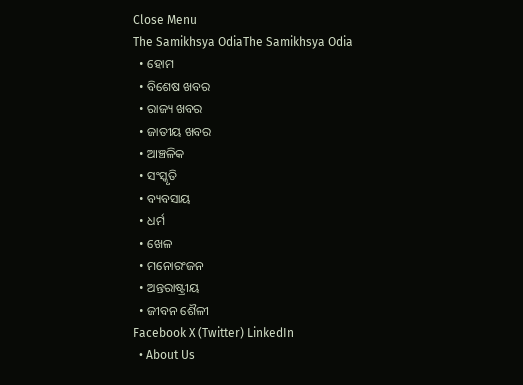Close Menu
The Samikhsya OdiaThe Samikhsya Odia
  • ହୋମ
  • ବିଶେଷ ଖବର
  • ରାଜ୍ୟ ଖବର
  • ଜାତୀୟ ଖବର
  • ଆଞ୍ଚଳିକ
  • ସଂସ୍କୃତି
  • ବ୍ୟବସାୟ
  • ଧର୍ମ
  • ଖେଳ
  • ମନୋରଂଜନ
  • ଅନ୍ତରାଷ୍ଟ୍ରୀୟ
  • ଜୀବନ ଶୈଳୀ
Facebook X (Twitter) LinkedIn
  • About Us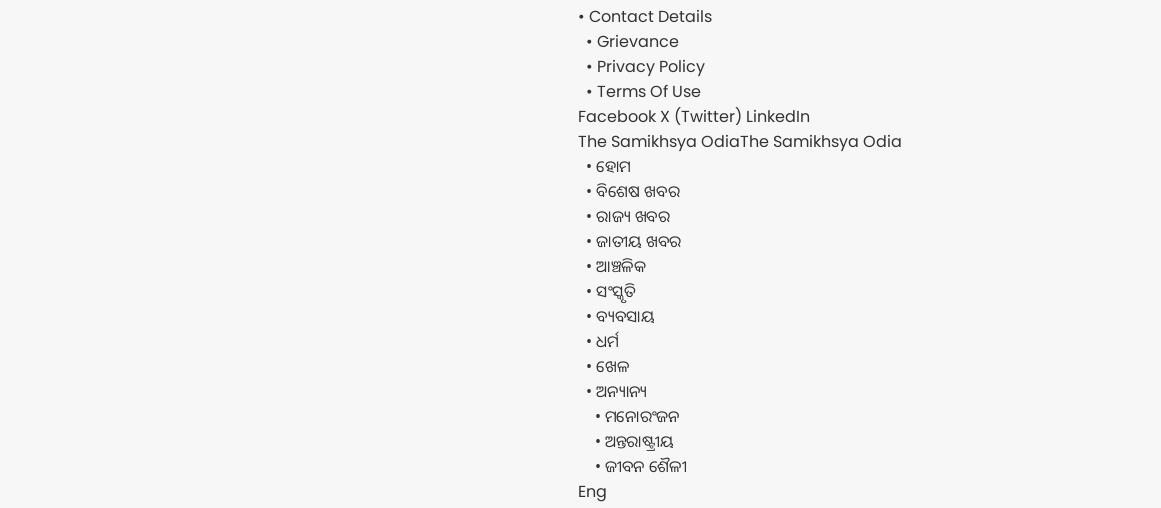• Contact Details
  • Grievance
  • Privacy Policy
  • Terms Of Use
Facebook X (Twitter) LinkedIn
The Samikhsya OdiaThe Samikhsya Odia
  • ହୋମ
  • ବିଶେଷ ଖବର
  • ରାଜ୍ୟ ଖବର
  • ଜାତୀୟ ଖବର
  • ଆଞ୍ଚଳିକ
  • ସଂସ୍କୃତି
  • ବ୍ୟବସାୟ
  • ଧର୍ମ
  • ଖେଳ
  • ଅନ୍ୟାନ୍ୟ
    • ମନୋରଂଜନ
    • ଅନ୍ତରାଷ୍ଟ୍ରୀୟ
    • ଜୀବନ ଶୈଳୀ
Eng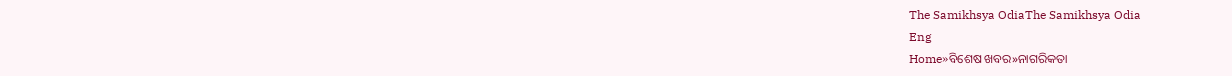The Samikhsya OdiaThe Samikhsya Odia
Eng
Home»ବିଶେଷ ଖବର»ନାଗରିକତା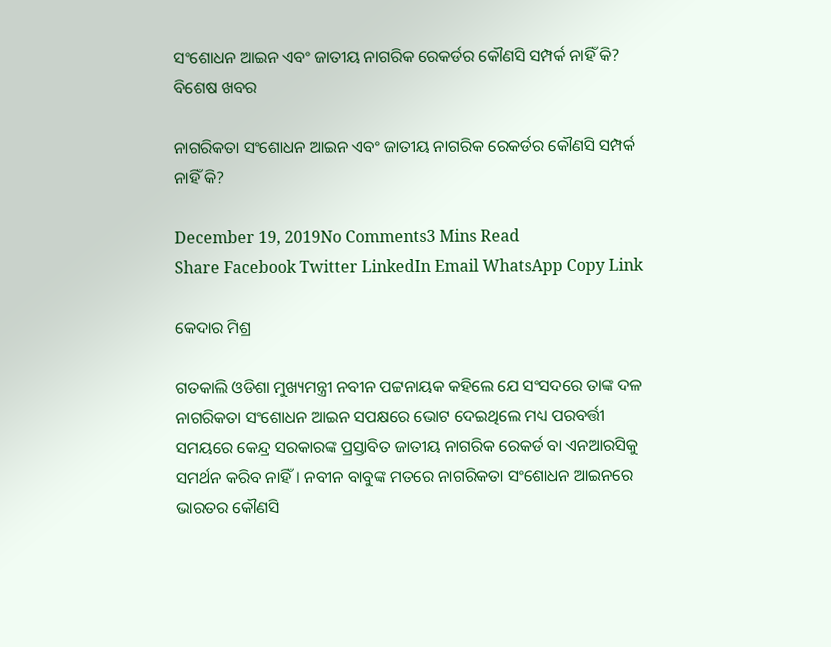ସଂଶୋଧନ ଆଇନ ଏବଂ ଜାତୀୟ ନାଗରିକ ରେକର୍ଡର କୌଣସି ସମ୍ପର୍କ ନାହିଁ କି?
ବିଶେଷ ଖବର

ନାଗରିକତା ସଂଶୋଧନ ଆଇନ ଏବଂ ଜାତୀୟ ନାଗରିକ ରେକର୍ଡର କୌଣସି ସମ୍ପର୍କ ନାହିଁ କି?

December 19, 2019No Comments3 Mins Read
Share Facebook Twitter LinkedIn Email WhatsApp Copy Link

କେଦାର ମିଶ୍ର

ଗତକାଲି ଓଡିଶା ମୁଖ୍ୟମନ୍ତ୍ରୀ ନବୀନ ପଟ୍ଟନାୟକ କହିଲେ ଯେ ସଂସଦରେ ତାଙ୍କ ଦଳ ନାଗରିକତା ସଂଶୋଧନ ଆଇନ ସପକ୍ଷରେ ଭୋଟ ଦେଇଥିଲେ ମଧ୍ୟ ପରବର୍ତ୍ତୀ ସମୟରେ କେନ୍ଦ୍ର ସରକାରଙ୍କ ପ୍ରସ୍ତାବିତ ଜାତୀୟ ନାଗରିକ ରେକର୍ଡ ବା ଏନଆରସିକୁ ସମର୍ଥନ କରିବ ନାହିଁ। ନବୀନ ବାବୁଙ୍କ ମତରେ ନାଗରିକତା ସଂଶୋଧନ ଆଇନରେ ଭାରତର କୌଣସି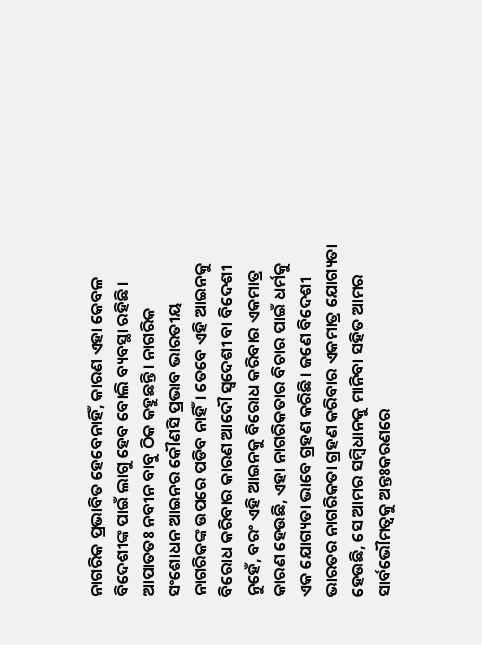ନାଗରିକ ପ୍ରଭାବିତ ହେବେନାହିଁ, କାରଣ ଏହା କେବଳ ବିଦେଶୀଙ୍କ ପାଇଁ ଲାଗୁ ହେବ ବୋଲି ବ୍ୟବସ୍ଥା ରହିଛି। ଆପାତତଃ ନବୀନ ବାବୁ ଠିକ କହୁଛନ୍ତି। ନାଗରିକ ସଂଶୋଧନ ଆଇନର କୌଣସି ପ୍ରଭାବ ଭାରତୀୟ ନାଗରିକଙ୍କ ଉପରେ ପଡିବ ନାହିଁ। ତେବେ ଏହି ଆଇନକୁ ବିରୋଧ କରିବାର କାରଣ ଆଦୌ ସ୍ଵଦେଶୀ ବା ବିଦେଶୀ ନୁହେଁ, ବରଂ ଏହି ଆଇନକୁ ବିରୋଧ କରିବାର ଏକମାତ୍ର କାରଣ ହେଉଛି, ଏହା ନାଗରିକତାର ବିଚାର ପାଇଁ ଧର୍ମକୁ ଏକ ଯୋଗ୍ୟତା ଭାବେ ଗ୍ରହଣ କରିଛି। ଜଣେ ବିଦେଶୀ ଭାରତର ନାଗରିକତା ଗ୍ରହଣ କରିବାର ଏକମାତ୍ର ଯୋଗ୍ୟତା ହେଉଛି, ସେ ଆମର ସମ୍ବିଧାନକୁ ମାନିବା ସହିତ ଆମର ସାର୍ବଭୌମତ୍ଵକୁ ଅନ୍ତଃକରଣରେ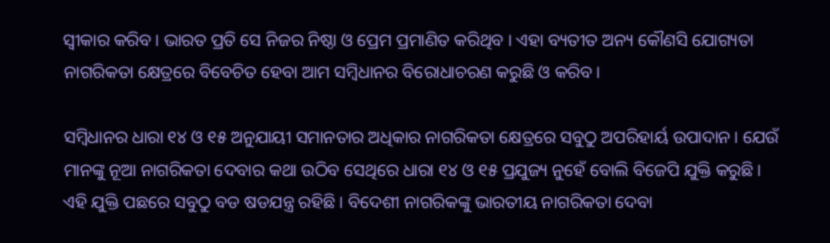ସ୍ଵୀକାର କରିବ। ଭାରତ ପ୍ରତି ସେ ନିଜର ନିଷ୍ଠା ଓ ପ୍ରେମ ପ୍ରମାଣିତ କରିଥିବ । ଏହା ବ୍ୟତୀତ ଅନ୍ୟ କୌଣସି ଯୋଗ୍ୟତା ନାଗରିକତା କ୍ଷେତ୍ରରେ ବିବେଚିତ ହେବା ଆମ ସମ୍ବିଧାନର ବିରୋଧାଚରଣ କରୁଛି ଓ କରିବ।

ସମ୍ବିଧାନର ଧାରା ୧୪ ଓ ୧୫ ଅନୁଯାୟୀ ସମାନତାର ଅଧିକାର ନାଗରିକତା କ୍ଷେତ୍ରରେ ସବୁଠୁ ଅପରିହାର୍ୟ ଉପାଦାନ। ଯେଉଁ ମାନଙ୍କୁ ନୂଆ ନାଗରିକତା ଦେବାର କଥା ଉଠିବ ସେଥିରେ ଧାରା ୧୪ ଓ ୧୫ ପ୍ରଯୁଜ୍ୟ ନୁହେଁ ବୋଲି ବିଜେପି ଯୁକ୍ତି କରୁଛି। ଏହି ଯୁକ୍ତି ପଛରେ ସବୁଠୁ ବଡ ଷଡଯନ୍ତ୍ର ରହିଛି। ବିଦେଶୀ ନାଗରିକଙ୍କୁ ଭାରତୀୟ ନାଗରିକତା ଦେବା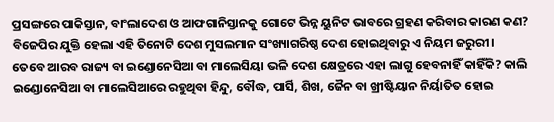ପ୍ରସଙ୍ଗରେ ପାକିସ୍ତାନ, ବାଂଲାଦେଶ ଓ ଆଫଗାନିସ୍ତାନକୁ ଗୋଟେ ଭିନ୍ନ ୟୁନିଟ ଭାବରେ ଗ୍ରହଣ କରିବାର କାରଣ କଣ? ବିଜେପିର ଯୁକ୍ତି ହେଲା ଏହି ତିନୋଟି ଦେଶ ମୁସଲମାନ ସଂଖ୍ୟାଗରିଷ୍ଠ ଦେଶ ହୋଇଥିବାରୁ ଏ ନିୟମ ଜରୁରୀ। ତେବେ ଆରବ ରାଜ୍ୟ ବା ଇଣ୍ଡୋନେସିଆ ବା ମାଲେସିୟା ଭଳି ଦେଶ କ୍ଷେତ୍ରରେ ଏହା ଲାଗୁ ହେବନାହିଁ କାହିଁକି? କାଲି ଇଣ୍ଡୋନେସିଆ ବା ମାଲେସିଆରେ ରହୁଥିବା ହିନ୍ଦୁ, ବୌଦ୍ଧ, ପାର୍ସି, ଶିଖ, ଜୈନ ବା ଖ୍ରୀଷ୍ଟିୟାନ ନିର୍ୟାତିତ ହୋଇ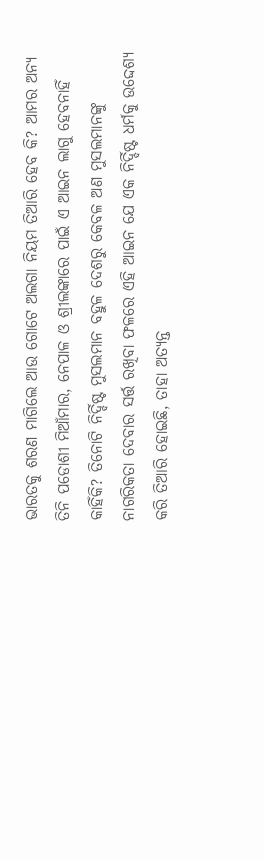ଭାରତକୁ ଶରଣ ମାଗିଲେ ଆଉ ଗୋଟେ ଅଲଗା ନିୟମ ତିଆରି ହେବ କି? ଆମର ଅନ୍ୟ ତିନି ପଡୋଶୀ ମିଆଁମାର, ନେପାଳ ଓ ଶ୍ରୀଲଙ୍କାରେ ପାଇଁ ଏ ଆଇନ ଲାଗୁ ହେବନାହିଁ କାହିଁକି? ତିନୋଟି ନିର୍ଦ୍ଦିଷ୍ଟ ମୁସଲମାନ ବହୁଳ ଦେଶରୁ କେବଳ ଅଣ ମୁସଲମାନଙ୍କୁ ନାଗରିକତା ଦେବାର ସର୍ତ୍ତ ରଖିବା ଫଳରେ ଏହି ଆଇନ ଯେ ଏକ ନିର୍ଦ୍ଦିଷ୍ଟ ଧର୍ମକୁ ଉଦ୍ଦେଶ୍ୟ କରି ତିଆରି ହୋଇଛି, ତାହା ଅତ୍ୟନ୍ତ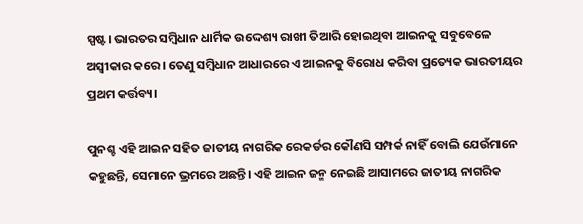ସ୍ପଷ୍ଟ। ଭାରତର ସମ୍ବିଧାନ ଧାର୍ମିକ ଉଦ୍ଦେଶ୍ୟ ରାଖୀ ତିଆରି ହୋଇଥିବା ଆଇନକୁ ସବୁବେଳେ ଅସ୍ଵୀକାର କରେ। ତେଣୁ ସମ୍ବିଧାନ ଆଧାରରେ ଏ ଆଇନକୁ ବିରୋଧ କରିବା ପ୍ରତ୍ୟେକ ଭାରତୀୟର ପ୍ରଥମ କର୍ତ୍ତବ୍ୟ।

ପୁନଶ୍ଚ ଏହି ଆଇନ ସହିତ ଜାତୀୟ ନାଗରିକ ରେକର୍ଡର କୌଣସି ସମ୍ପର୍କ ନାହିଁ ବୋଲି ଯେଉଁମାନେ କହୁଛନ୍ତି, ସେମାନେ ଭ୍ରମରେ ଅଛନ୍ତି। ଏହି ଆଇନ ଜନ୍ମ ନେଇଛି ଆସାମରେ ଜାତୀୟ ନାଗରିକ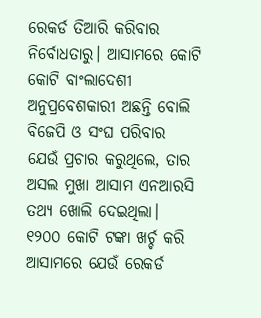ରେକର୍ଡ ତିଆରି କରିବାର ନିର୍ବୋଧତାରୁ। ଆସାମରେ କୋଟି କୋଟି ବାଂଲାଦେଶୀ ଅନୁପ୍ରବେଶକାରୀ ଅଛନ୍ତି ବୋଲି ବିଜେପି ଓ ସଂଘ ପରିବାର ଯେଉଁ ପ୍ରଚାର କରୁଥିଲେ, ତାର ଅସଲ ମୁଖା ଆସାମ ଏନଆରସି ତଥ୍ୟ ଖୋଲି ଦେଇଥିଲା। ୧୨୦୦ କୋଟି ଟଙ୍କା ଖର୍ଚ୍ଚ କରି ଆସାମରେ ଯେଉଁ ରେକର୍ଡ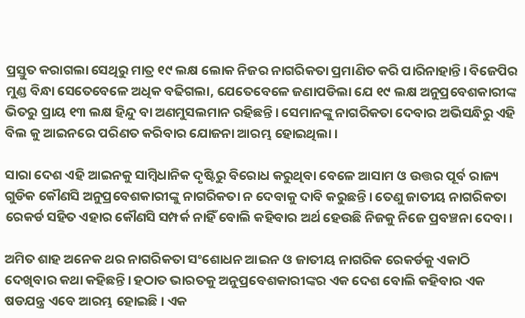ପ୍ରସ୍ତୁତ କରାଗଲା ସେଥିରୁ ମାତ୍ର ୧୯ ଲକ୍ଷ ଲୋକ ନିଜର ନାଗରିକତା ପ୍ରମାଣିତ କରି ପାରିନାହାନ୍ତି। ବିଜେପିର ମୁଣ୍ଡ ବିନ୍ଧା ସେତେବେଳେ ଅଧିକ ବଢିଗଲା, ଯେତେବେଳେ ଜଣାପଡିଲା ଯେ ୧୯ ଲକ୍ଷ ଅନୁପ୍ରବେଶକାରୀଙ୍କ ଭିତରୁ ପ୍ରାୟ ୧୩ ଲକ୍ଷ ହିନ୍ଦୁ ବା ଅଣମୁସଲମାନ ରହିଛନ୍ତି। ସେମାନଙ୍କୁ ନାଗରିକତା ଦେବାର ଅଭିସନ୍ଧିରୁ ଏହି ବିଲ କୁ ଆଇନରେ ପରିଣତ କରିବାର ଯୋଜନା ଆରମ୍ଭ ହୋଇଥିଲା।

ସାରା ଦେଶ ଏହି ଆଇନକୁ ସାମ୍ବିଧାନିକ ଦୃଷ୍ଟିରୁ ବିରୋଧ କରୁଥିବା ବେଳେ ଆସାମ ଓ ଉତ୍ତର ପୂର୍ବ ରାଜ୍ୟ ଗୁଡିକ କୌଣସି ଅନୁପ୍ରବେଶକାରୀଙ୍କୁ ନାଗରିକତା ନ ଦେବାକୁ ଦାବି କରୁଛନ୍ତି। ତେଣୁ ଜାତୀୟ ନାଗରିକତା ରେକର୍ଡ ସହିତ ଏହାର କୌଣସି ସମ୍ପର୍କ ନାହିଁ ବୋଲି କହିବାର ଅର୍ଥ ହେଉଛି ନିଜକୁ ନିଜେ ପ୍ରବଞ୍ଚନା ଦେବା।

ଅମିତ ଶାହ ଅନେକ ଥର ନାଗରିକତା ସଂଶୋଧନ ଆଇନ ଓ ଜାତୀୟ ନାଗରିକ ରେକର୍ଡକୁ ଏକାଠି ଦେଖିବାର କଥା କହିଛନ୍ତି। ହଠାତ ଭାରତକୁ ଅନୁପ୍ରବେଶକାରୀଙ୍କର ଏକ ଦେଶ ବୋଲି କହିବାର ଏକ ଷଡଯନ୍ତ୍ର ଏବେ ଆରମ୍ଭ ହୋଇଛି। ଏକ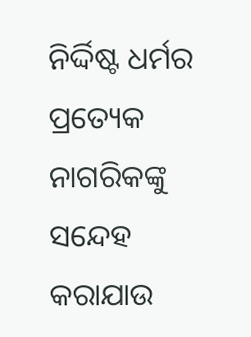ନିର୍ଦ୍ଦିଷ୍ଟ ଧର୍ମର ପ୍ରତ୍ୟେକ ନାଗରିକଙ୍କୁ ସନ୍ଦେହ କରାଯାଉ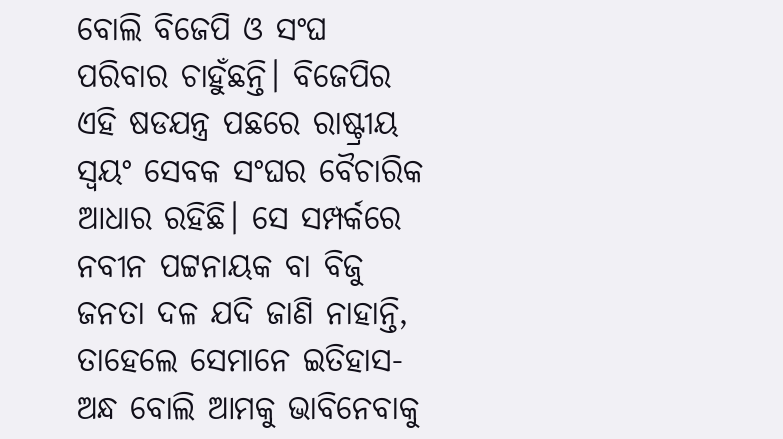ବୋଲି ବିଜେପି ଓ ସଂଘ ପରିବାର ଚାହୁଁଛନ୍ତି। ବିଜେପିର ଏହି ଷଡଯନ୍ତ୍ର ପଛରେ ରାଷ୍ଟ୍ରୀୟ ସ୍ଵୟଂ ସେବକ ସଂଘର ବୈଚାରିକ ଆଧାର ରହିଛି। ସେ ସମ୍ପର୍କରେ ନବୀନ ପଟ୍ଟନାୟକ ବା ବିଜୁ ଜନତା ଦଳ ଯଦି ଜାଣି ନାହାନ୍ତି, ତାହେଲେ ସେମାନେ ଇତିହାସ-ଅନ୍ଧ ବୋଲି ଆମକୁ ଭାବିନେବାକୁ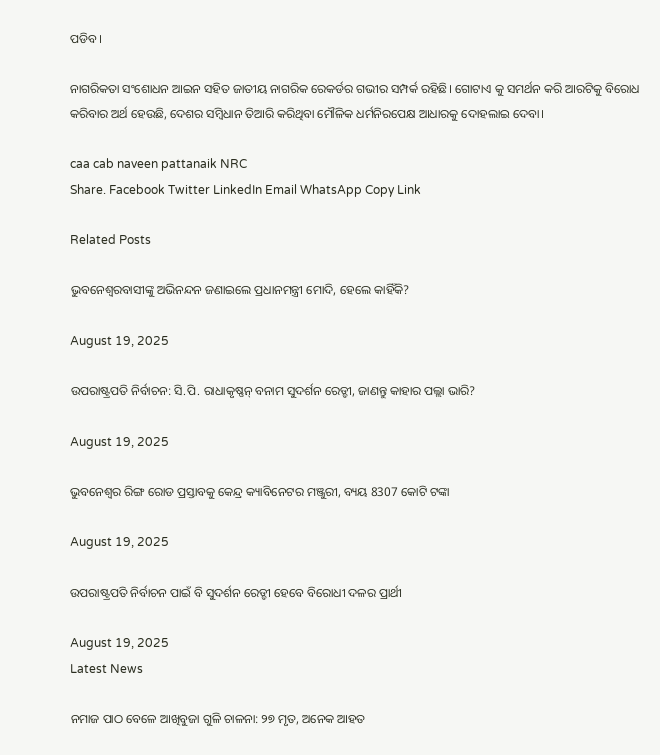ପଡିବ।

ନାଗରିକତା ସଂଶୋଧନ ଆଇନ ସହିତ ଜାତୀୟ ନାଗରିକ ରେକର୍ଡର ଗଭୀର ସମ୍ପର୍କ ରହିଛି। ଗୋଟାଏ କୁ ସମର୍ଥନ କରି ଆରଟିକୁ ବିରୋଧ କରିବାର ଅର୍ଥ ହେଉଛି, ଦେଶର ସମ୍ବିଧାନ ତିଆରି କରିଥିବା ମୌଳିକ ଧର୍ମନିରପେକ୍ଷ ଆଧାରକୁ ଦୋହଲାଇ ଦେବା।

caa cab naveen pattanaik NRC
Share. Facebook Twitter LinkedIn Email WhatsApp Copy Link

Related Posts

ଭୁବନେଶ୍ବରବାସୀଙ୍କୁ ଅଭିନନ୍ଦନ ଜଣାଇଲେ ପ୍ରଧାନମନ୍ତ୍ରୀ ମୋଦି, ହେଲେ କାହିଁକି?

August 19, 2025

ଉପରାଷ୍ଟ୍ରପତି ନିର୍ବାଚନ: ସି.ପି. ରାଧାକୃଷ୍ଣନ୍ ବନାମ ସୁଦର୍ଶନ ରେଡ୍ଡୀ, ଜାଣନ୍ତୁ କାହାର ପଲ୍ଲା ଭାରି?

August 19, 2025

ଭୁବନେଶ୍ବର ରିଙ୍ଗ ରୋଡ ପ୍ରସ୍ତାବକୁ କେନ୍ଦ୍ର କ୍ୟାବିନେଟର ମଞ୍ଜୁରୀ, ବ୍ୟୟ 8307 କୋଟି ଟଙ୍କା

August 19, 2025

ଉପରାଷ୍ଟ୍ରପତି ନିର୍ବାଚନ ପାଇଁ ବି ସୁଦର୍ଶନ ରେଡ୍ଡୀ ହେବେ ବିରୋଧୀ ଦଳର ପ୍ରାର୍ଥୀ

August 19, 2025
Latest News

ନମାଜ ପାଠ ବେଳେ ଆଖିବୁଜା ଗୁଳି ଚାଳନା: ୨୭ ମୃତ, ଅନେକ ଆହତ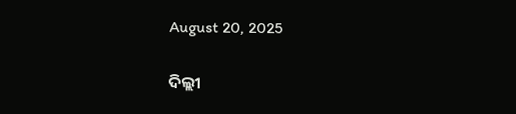August 20, 2025

ଦିଲ୍ଲୀ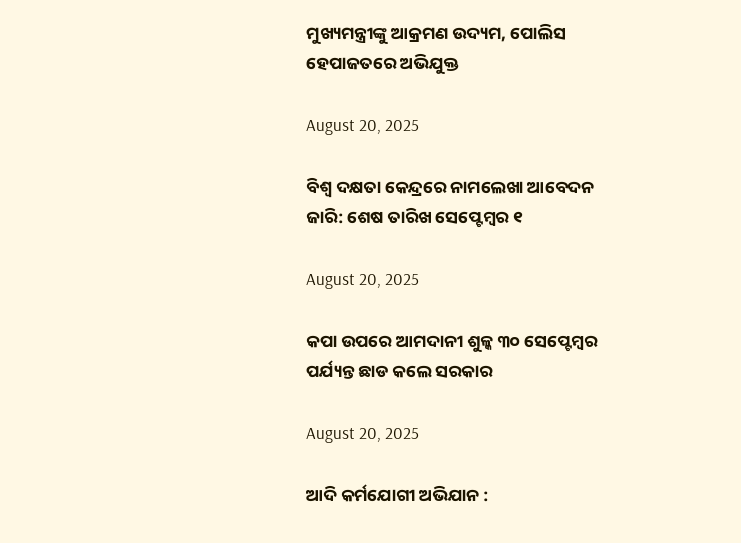ମୁଖ୍ୟମନ୍ତ୍ରୀଙ୍କୁ ଆକ୍ରମଣ ଉଦ୍ୟମ, ପୋଲିସ ହେପାଜତରେ ଅଭିଯୁକ୍ତ

August 20, 2025

ବିଶ୍ୱ ଦକ୍ଷତା କେନ୍ଦ୍ରରେ ନାମଲେଖା ଆବେଦନ ଜାରି: ଶେଷ ତାରିଖ ସେପ୍ଟେମ୍ବର ୧

August 20, 2025

କପା ଉପରେ ଆମଦାନୀ ଶୁଳ୍କ ୩୦ ସେପ୍ଟେମ୍ବର ପର୍ଯ୍ୟନ୍ତ ଛାଡ କଲେ ସରକାର

August 20, 2025

ଆଦି କର୍ମଯୋଗୀ ଅଭିଯାନ :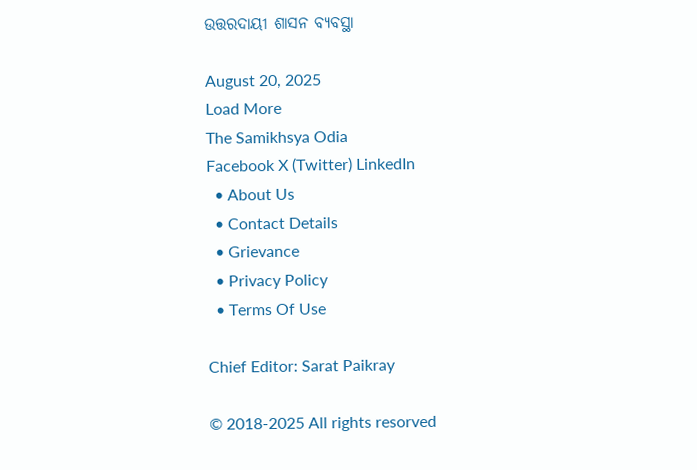ଉତ୍ତରଦାୟୀ ଶାସନ ବ୍ୟବସ୍ଥା

August 20, 2025
Load More
The Samikhsya Odia
Facebook X (Twitter) LinkedIn
  • About Us
  • Contact Details
  • Grievance
  • Privacy Policy
  • Terms Of Use

Chief Editor: Sarat Paikray

© 2018-2025 All rights resorved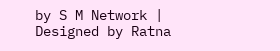by S M Network | Designed by Ratna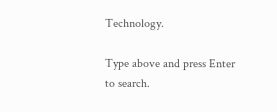Technology.

Type above and press Enter to search.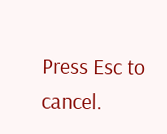Press Esc to cancel.